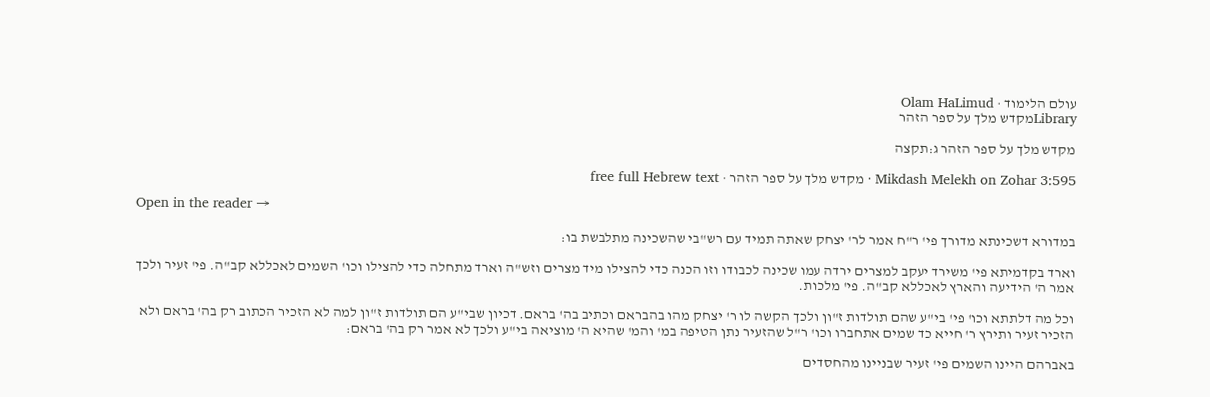עולם הלימוד · Olam HaLimud
Libraryמקדש מלך על ספר הזהר

מקדש מלך על ספר הזהר ג:תקצה

Mikdash Melekh on Zohar 3:595 · מקדש מלך על ספר הזהר · free full Hebrew text

Open in the reader →

במדורא דשכינתא מדורך פי' ר"ח אמר לר' יצחק שאתה תמיד עם רש"בי שהשכינה מתלבשת בו:

וארד בקדמיתא פי' משירד יעקב למצרים ירדה עמו שכינה לכבודו וזו הכנה כדי להצילו מיד מצרים וזש"ה וארד מתחלה כדי להצילו וכו' השמים לאכללא קב"ה. פי' זעיר ולכך אמר ה' הידיעה והארץ לאכללא קב"ה. פי' מלכות.

וכל מה דלתתא וכו' פי' בי"ע שהם תולדות ז"ון ולכך הקשה לו ר' יצחק מהו בהבראם וכתיב בה' בראם. דכיון שבי"ע הם תולדות ז"ון למה לא הזכיר הכתוב רק בה' בראם ולא הזכיר זעיר ותירץ ר' חייא כד שמים אתחברו וכו' ר"ל שהזעיר נתן הטיפה במ' והמ' שהיא ה' מוציאה בי"ע ולכך לא אמר רק בה' בראם:

באברהם היינו השמים פי' זעיר שבניינו מהחסדים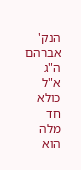הנק' אברהם ה"ג א"ל כולא חד מלה הוא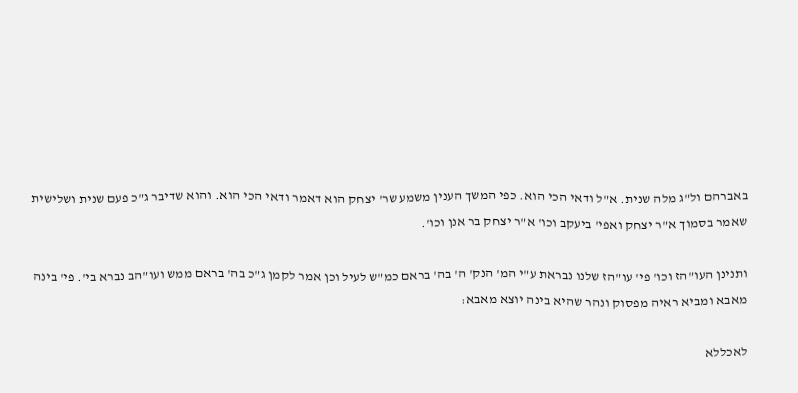באברהם ול"ג מלה שנית. א"ל ודאי הכי הוא. כפי המשך הענין משמע שר' יצחק הוא דאמר ודאי הכי הוא. והוא שדיבר ג"כ פעם שנית ושלישית שאמר בסמוך א"ר יצחק ואפי' ביעקב וכו' א"ר יצחק בר אנן וכו'.

ותנינן העו"הז וכו' פי' עו"הז שלנו נבראת ע"י המ' הנק' ה' בה' בראם כמ"ש לעיל וכן אמר לקמן ג"כ בה' בראם ממש ועו"הב נברא בי'. פי' בינה מאבא ומביא ראיה מפסוק ונהר שהיא בינה יוצא מאבא:

לאכללא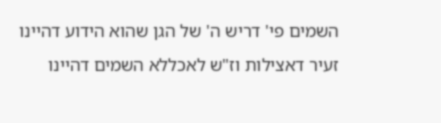השמים פי' דריש ה' של הגן שהוא הידוע דהיינו זעיר דאצילות וז"ש לאכללא השמים דהיינו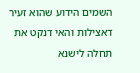השמים הידוע שהוא זעיר דאצילות והאי דנקט את תחלה לישנא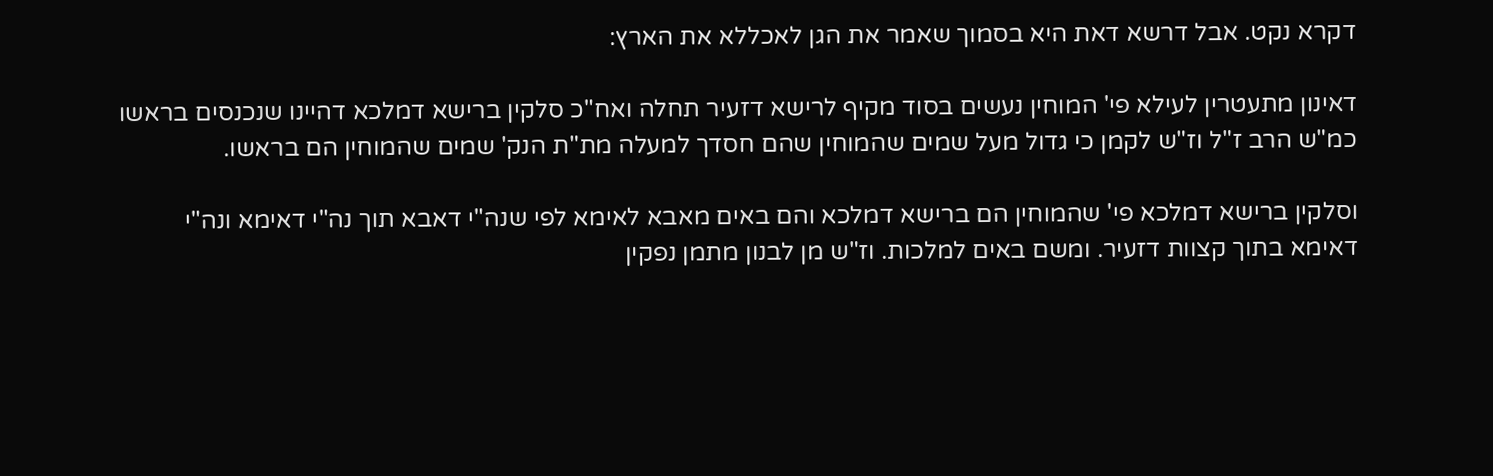דקרא נקט. אבל דרשא דאת היא בסמוך שאמר את הגן לאכללא את הארץ:

דאינון מתעטרין לעילא פי' המוחין נעשים בסוד מקיף לרישא דזעיר תחלה ואח"כ סלקין ברישא דמלכא דהיינו שנכנסים בראשו כמ"ש הרב ז"ל וז"ש לקמן כי גדול מעל שמים שהמוחין שהם חסדך למעלה מת"ת הנק' שמים שהמוחין הם בראשו.

וסלקין ברישא דמלכא פי' שהמוחין הם ברישא דמלכא והם באים מאבא לאימא לפי שנה"י דאבא תוך נה"י דאימא ונה"י דאימא בתוך קצוות דזעיר. ומשם באים למלכות. וז"ש מן לבנון מתמן נפקין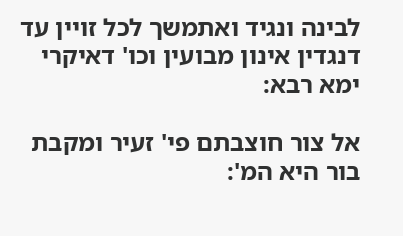לבינה ונגיד ואתמשך לכל זויין עד דנגדין אינון מבועין וכו' דאיקרי ימא רבא:

אל צור חוצבתם פי' זעיר ומקבת בור היא המ':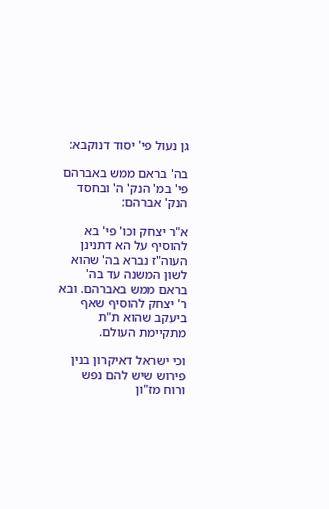גן נעול פי' יסוד דנוקבא:

בה' בראם ממש באברהם פי' במ' הנק' ה' ובחסד הנק' אברהם:

א"ר יצחק וכו' פי' בא להוסיף על הא דתנינן העוה"ז נברא בה' שהוא לשון המשנה עד בה' בראם ממש באברהם. ובא ר' יצחק להוסיף שאף ביעקב שהוא ת"ת מתקיימת העולם.

וכי ישראל דאיקרון בנין פירוש שיש להם נפש ורוח מז"ון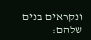ונקראים בנים שלהם: